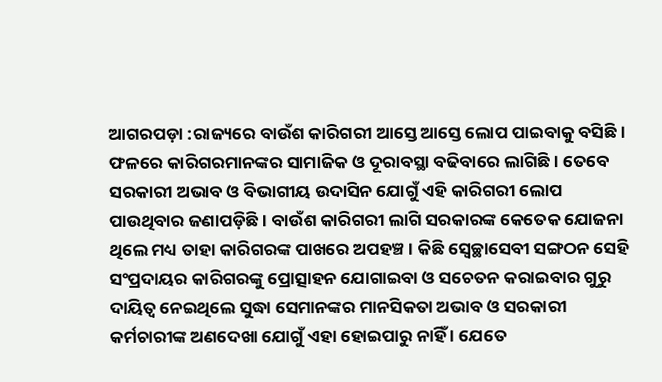ଆଗରପଡ଼ା :ରାଜ୍ୟରେ ବାଉଁଶ କାରିଗରୀ ଆସ୍ତେ ଆସ୍ତେ ଲୋପ ପାଇବାକୁ ବସିଛି । ଫଳରେ କାରିଗରମାନଙ୍କର ସାମାଜିକ ଓ ଦୂରାବସ୍ଥା ବଢିବାରେ ଲାଗିଛି । ତେବେ ସରକାରୀ ଅଭାବ ଓ ବିଭାଗୀୟ ଉଦାସିନ ଯୋଗୁଁ ଏହି କାରିଗରୀ ଲୋପ ପାଉଥିବାର ଜଣାପଡ଼ିଛି । ବାଉଁଶ କାରିଗରୀ ଲାଗି ସରକାରଙ୍କ କେତେକ ଯୋଜନା ଥିଲେ ମଧ୍ୟ ତାହା କାରିଗରଙ୍କ ପାଖରେ ଅପହଞ୍ଚ । କିଛି ସ୍ୱେଚ୍ଛାସେବୀ ସଙ୍ଗଠନ ସେହି ସଂପ୍ରଦାୟର କାରିଗରଙ୍କୁ ପ୍ରୋତ୍ସାହନ ଯୋଗାଇବା ଓ ସଚେତନ କରାଇବାର ଗୁରୁ ଦାୟିତ୍ୱ ନେଇଥିଲେ ସୁଦ୍ଧା ସେମାନଙ୍କର ମାନସିକତା ଅଭାବ ଓ ସରକାରୀ କର୍ମଚାରୀଙ୍କ ଅଣଦେଖା ଯୋଗୁଁ ଏହା ହୋଇପାରୁ ନାହିଁ । ଯେତେ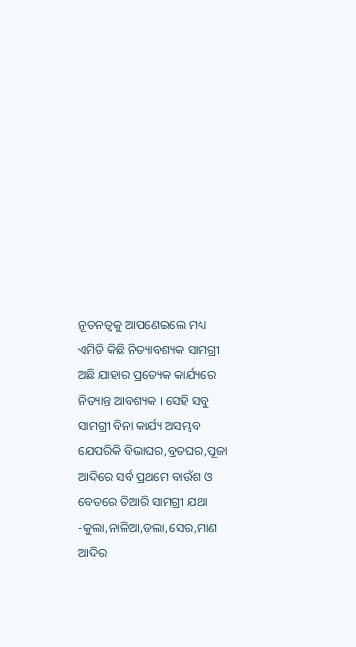ନୂତନତ୍ୱକୁ ଆପଣେଇଲେ ମଧ୍ୟ ଏମିତି କିଛି ନିତ୍ୟାବଶ୍ୟକ ସାମଗ୍ରୀ ଅଛି ଯାହାର ପ୍ରତ୍ୟେକ କାର୍ଯ୍ୟରେ ନିତ୍ୟାନ୍ତ ଆବଶ୍ୟକ । ସେହି ସବୁ ସାମଗ୍ରୀ ବିନା କାର୍ଯ୍ୟ ଅସମ୍ଭବ ଯେପରିକି ବିଭାଘର,ବ୍ରତଘର,ପୂଜା ଆଦିରେ ସର୍ବ ପ୍ରଥମେ ବାଉଁଶ ଓ ବେତରେ ତିଆରି ସାମଗ୍ରୀ ଯଥା -କୁଲା,ନାଳିଆ,ଡଲା,ସେର,ମାଣ ଆଦିର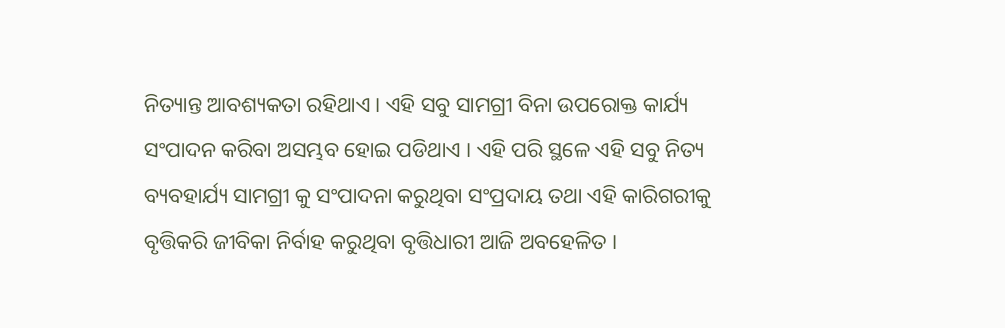ନିତ୍ୟାନ୍ତ ଆବଶ୍ୟକତା ରହିଥାଏ । ଏହି ସବୁ ସାମଗ୍ରୀ ବିନା ଉପରୋକ୍ତ କାର୍ଯ୍ୟ ସଂପାଦନ କରିବା ଅସମ୍ଭବ ହୋଇ ପଡିଥାଏ । ଏହି ପରି ସ୍ଥଳେ ଏହି ସବୁ ନିତ୍ୟ ବ୍ୟବହାର୍ଯ୍ୟ ସାମଗ୍ରୀ କୁ ସଂପାଦନା କରୁଥିବା ସଂପ୍ରଦାୟ ତଥା ଏହି କାରିଗରୀକୁ ବୃତ୍ତିକରି ଜୀବିକା ନିର୍ବାହ କରୁଥିବା ବୃତ୍ତିଧାରୀ ଆଜି ଅବହେଳିତ ।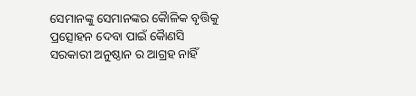ସେମାନଙ୍କୁ ସେମାନଙ୍କର କୈାଳିକ ବୃତ୍ତିକୁ ପ୍ରତ୍ସୋହନ ଦେବା ପାଇଁ କୈାଣସି ସରକାରୀ ଅନୁଷ୍ଠାନ ର ଆଗ୍ରହ ନାହିଁ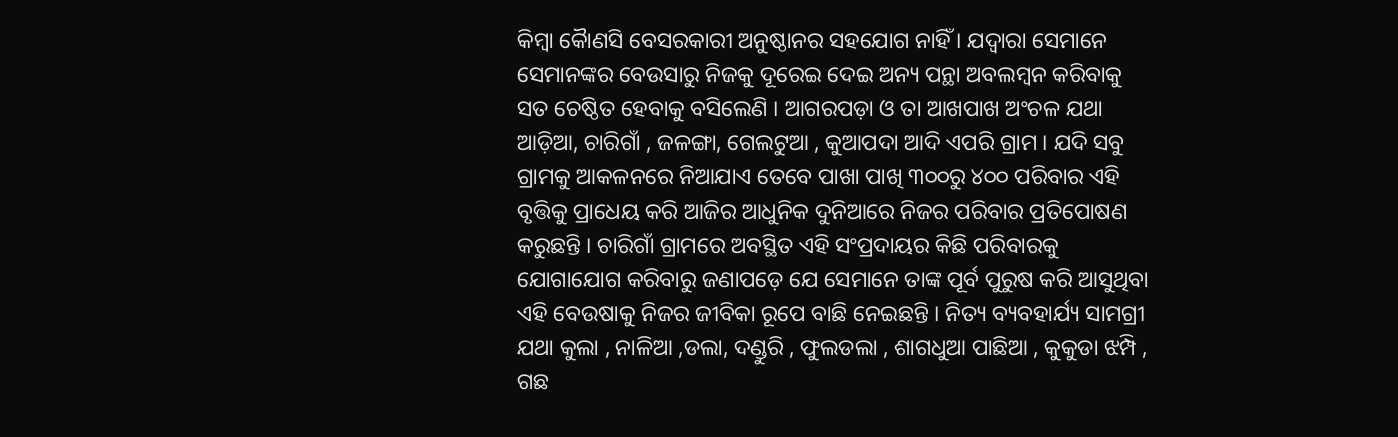କିମ୍ବା କୈାଣସି ବେସରକାରୀ ଅନୁଷ୍ଠାନର ସହଯୋଗ ନାହିଁ । ଯଦ୍ୱାରା ସେମାନେ ସେମାନଙ୍କର ବେଉସାରୁ ନିଜକୁ ଦୂରେଇ ଦେଇ ଅନ୍ୟ ପନ୍ଥା ଅବଲମ୍ବନ କରିବାକୁ ସତ ଚେଷ୍ଠିତ ହେବାକୁ ବସିଲେଣି । ଆଗରପଡ଼ା ଓ ତା ଆଖପାଖ ଅଂଚଳ ଯଥା ଆଡ଼ିଆ, ଚାରିଗାଁ , ଜଳଙ୍ଗା, ଗେଲଟୁଆ , କୁଆପଦା ଆଦି ଏପରି ଗ୍ରାମ । ଯଦି ସବୁ ଗ୍ରାମକୁ ଆକଳନରେ ନିଆଯାଏ ତେବେ ପାଖା ପାଖି ୩୦୦ରୁ ୪୦୦ ପରିବାର ଏହି ବୃତ୍ତିକୁ ପ୍ରାଧେୟ କରି ଆଜିର ଆଧୁନିକ ଦୁନିଆରେ ନିଜର ପରିବାର ପ୍ରତିପୋଷଣ କରୁଛନ୍ତି । ଚାରିଗାଁ ଗ୍ରାମରେ ଅବସ୍ଥିତ ଏହି ସଂପ୍ରଦାୟର କିଛି ପରିବାରକୁ ଯୋଗାଯୋଗ କରିବାରୁ ଜଣାପଡ଼େ ଯେ ସେମାନେ ତାଙ୍କ ପୂର୍ବ ପୁରୁଷ କରି ଆସୁଥିବା ଏହି ବେଉଷାକୁ ନିଜର ଜୀବିକା ରୂପେ ବାଛି ନେଇଛନ୍ତି । ନିତ୍ୟ ବ୍ୟବହାର୍ଯ୍ୟ ସାମଗ୍ରୀ ଯଥା କୁଲା , ନାଳିଆ ,ଡଲା, ଦଣ୍ଡୁରି , ଫୁଲଡଲା , ଶାଗଧୁଆ ପାଛିଆ , କୁକୁଡା ଝମ୍ପି , ଗଛ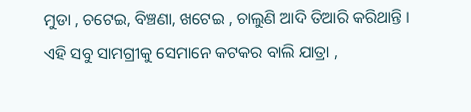ମୁଡା , ଚଟେଇ, ବିଞ୍ଚଣା, ଖଟେଇ , ଚାଲୁଣି ଆଦି ତିଆରି କରିଥାନ୍ତି ।
ଏହି ସବୁ ସାମଗ୍ରୀକୁ ସେମାନେ କଟକର ବାଲି ଯାତ୍ରା ,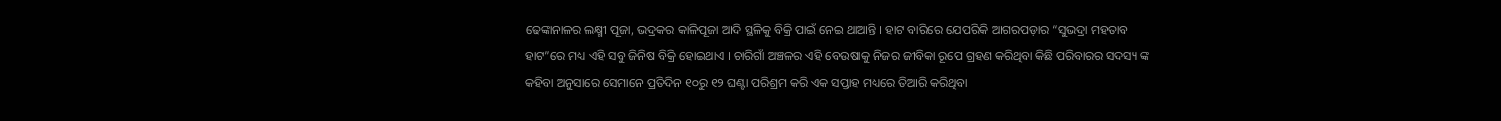ଢେଙ୍କାନାଳର ଲକ୍ଷ୍ମୀ ପୂଜା, ଭଦ୍ରକର କାଳିପୂଜା ଆଦି ସ୍ଥଳିକୁ ବିକ୍ରି ପାଇଁ ନେଇ ଥାଆନ୍ତି । ହାଟ ବାରିରେ ଯେପରିକି ଆଗରପଡ଼ାର “ସୁଭଦ୍ରା ମହତାବ ହାଟ”ରେ ମଧ୍ୟ ଏହି ସବୁ ଜିନିଷ ବିକ୍ରି ହୋଇଥାଏ । ଚାରିଗାଁ ଅଞ୍ଚଳର ଏହି ବେଉଷାକୁ ନିଜର ଜୀବିକା ରୂପେ ଗ୍ରହଣ କରିଥିବା କିଛି ପରିବାରର ସଦସ୍ୟ ଙ୍କ କହିବା ଅନୁସାରେ ସେମାନେ ପ୍ରତିଦିନ ୧୦ରୁ ୧୨ ଘଣ୍ଟା ପରିଶ୍ରମ କରି ଏକ ସପ୍ତାହ ମଧ୍ୟରେ ତିଆରି କରିଥିବା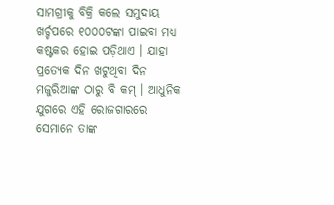ସାମଗ୍ରୀକୁ ବିକ୍ରି କଲେ ସମୁଦାୟ ଖର୍ଚ୍ଚପରେ ୧୦୦୦ଟଙ୍କା ପାଇବା ମଧ୍ୟ କଷ୍ଟକର ହୋଇ ପଡ଼ିଥାଏ । ଯାହା ପ୍ରତ୍ୟେକ ଦିନ ଖଟୁଥିବା ଦିନ ମଜୁରିଆଙ୍କ ଠାରୁ ବି କମ୍ । ଆଧୁନିକ ଯୁଗରେ ଏହି ରୋଜଗାରରେ ସେମାନେ ତାଙ୍କ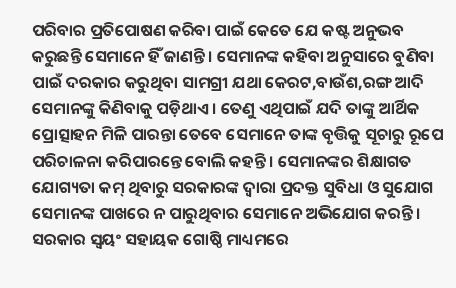ପରିବାର ପ୍ରତିପୋଷଣ କରିବା ପାଇଁ କେତେ ଯେ କଷ୍ଟ ଅନୁଭବ କରୁଛନ୍ତି ସେମାନେ ହିଁ ଜାଣନ୍ତି । ସେମାନଙ୍କ କହିବା ଅନୁସାରେ ବୁଣିବା ପାଇଁ ଦରକାର କରୁଥିବା ସାମଗ୍ରୀ ଯଥା କେରଟ,ବାଉଁଶ,ରଙ୍ଗ ଆଦି ସେମାନଙ୍କୁ କିଣିବାକୁ ପଡ଼ିଥାଏ । ତେଣୁ ଏଥିପାଇଁ ଯଦି ତାଙ୍କୁ ଆର୍ଥିକ ପ୍ରୋତ୍ସାହନ ମିଳି ପାରନ୍ତା ତେବେ ସେମାନେ ତାଙ୍କ ବୃତ୍ତିକୁ ସୂଚାରୁ ରୂପେ ପରିଚାଳନା କରିପାରନ୍ତେ ବୋଲି କହନ୍ତି । ସେମାନଙ୍କର ଶିକ୍ଷାଗତ ଯୋଗ୍ୟତା କମ୍ ଥିବାରୁ ସରକାରଙ୍କ ଦ୍ୱାରା ପ୍ରଦକ୍ତ ସୁବିଧା ଓ ସୁଯୋଗ ସେମାନଙ୍କ ପାଖରେ ନ ପାରୁଥିବାର ସେମାନେ ଅଭିଯୋଗ କରନ୍ତି । ସରକାର ସ୍ୱୟଂ ସହାୟକ ଗୋଷ୍ଠି ମାଧ୍ୟମରେ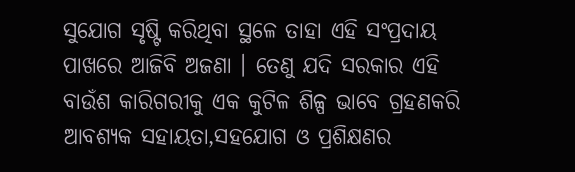ସୁଯୋଗ ସୃଷ୍ଟି କରିଥିବା ସ୍ଥଳେ ତାହା ଏହି ସଂପ୍ରଦାୟ ପାଖରେ ଆଜିବି ଅଜଣା । ତେଣୁ ଯଦି ସରକାର ଏହି ବାଉଁଶ କାରିଗରୀକୁ ଏକ କୁଟିଳ ଶିଳ୍ପ ଭାବେ ଗ୍ରହଣକରି ଆବଶ୍ୟକ ସହାୟତା,ସହଯୋଗ ଓ ପ୍ରଶିକ୍ଷଣର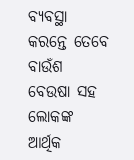ବ୍ୟବସ୍ଥା କରନ୍ତେ ତେବେ ବାଉଁଶ ବେଉଷା ସହ ଲୋକଙ୍କ ଆର୍ଥିକ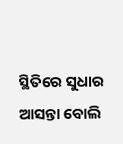ସ୍ଥିତିରେ ସୁଧାର ଆସନ୍ତା ବୋଲି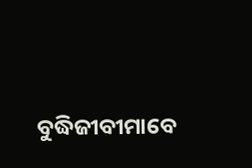ବୁଦ୍ଧିଜୀବୀମାବେ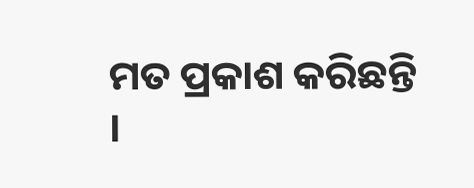ମତ ପ୍ରକାଶ କରିଛନ୍ତି ।